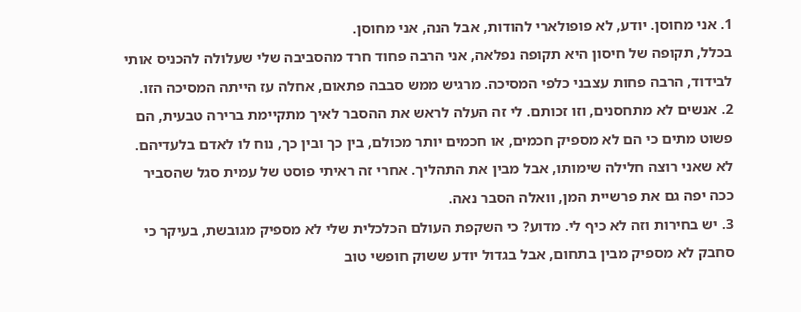1. אני מחוסן. יודע, לא פופולארי להודות, אבל הנה, אני מחוסן.
בכלל, תקופה של חיסון היא תקופה נפלאה, אני הרבה פחוד חרד מהסביבה שלי שעלולה להכניס אותי לבידוד, הרבה פחות עצבני כלפי המסיכה. מרגיש ממש סבבה פתאום, אחלה עז הייתה המסיכה הזו.
2. אנשים לא מתחסנים, וזו זכותם. לי זה העלה לראש את ההסבר לאיך מתקיימת ברירה טבעית, הם פשוט מתים כי הם לא מספיק חכמים, או חכמים יותר מכולם, בין כך ובין כך, נוח לו לאדם בלעדיהם. לא שאני רוצה חלילה שימותו, אבל מבין את התהליך. אחרי זה ראיתי פוסט של עמית סגל שהסביר ככה יפה גם את פרשיית המן, וואלה הסבר נאה.
3. יש בחירות וזה לא כיף לי. מדוע? כי השקפת העולם הכלכלית שלי לא מספיק מגובשת, בעיקר כי סחבק לא מספיק מבין בתחום, אבל בגדול יודע ששוק חופשי טוב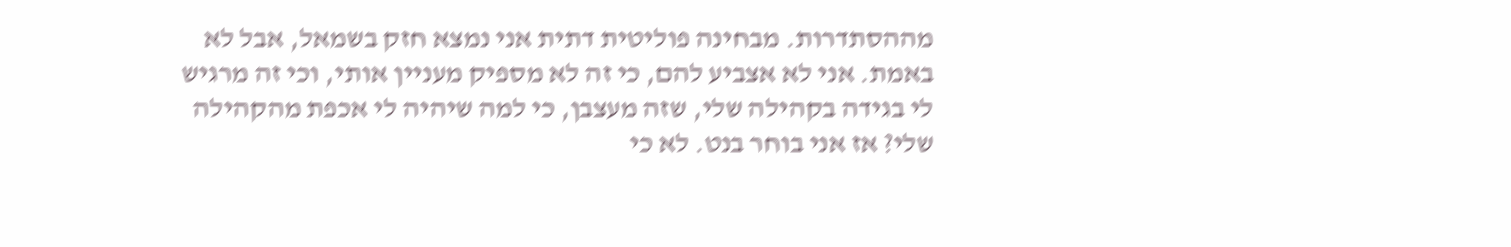מההסתדרות. מבחינה פוליטית דתית אני נמצא חזק בשמאל, אבל לא באמת. אני לא אצביע להם, כי זה לא מספיק מעניין אותי, וכי זה מרגיש לי בגידה בקהילה שלי, שזה מעצבן, כי למה שיהיה לי אכפת מהקהילה שלי? אז אני בוחר בנט. לא כי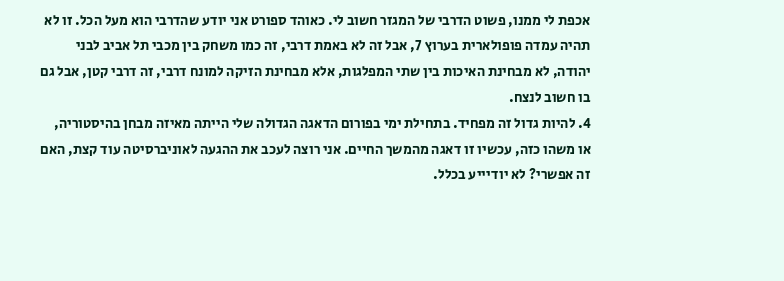אכפת לי ממנו, פשוט הדרבי של המגזר חשוב לי. כאוהד ספורט אני יודע שהדרבי הוא מעל הכל. זו לא תהיה עמדה פופולארית בערוץ 7, אבל זה לא באמת דרבי, זה כמו משחק בין מכבי תל אביב לבני יהודה, לא מבחינת האיכות בין שתי המפלגות, אלא מבחינת הזיקה למונח דרבי, זה דרבי קטן, אבל גם בו חשוב לנצח.
4. להיות גדול זה מפחיד. בתחילת ימי בפורום הדאגה הגדולה שלי הייתה מאיזה מבחן בהיסטוריה, או משהו כזה, עכשיו זו דאגה מהמשך החיים. אני רוצה לעכב את ההגעה לאוניברסיטה עוד קצת, האם זה אפשרי? לא יודיייע בכלל.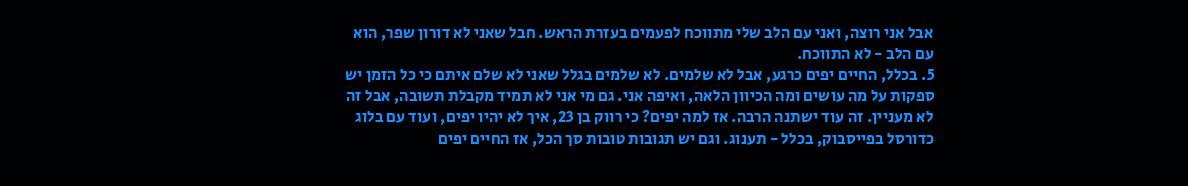אבל אני רוצה, ואני עם הלב שלי מתווכח לפעמים בעזרת הראש. חבל שאני לא דורון שפר, הוא עם הלב - לא התווכח.
5. בכלל, החיים יפים כרגע, אבל לא שלמים. לא שלמים בגלל שאני לא שלם איתם כי כל הזמן יש ספקות על מה עושים ומה הכיוון הלאה, ואיפה אני. גם מי אני לא תמיד מקבלת תשובה, אבל זה לא מעניין. זה עוד ישתנה הרבה. אז למה יפים? כי רווק בן 23, איך לא יהיו יפים, ועוד עם בלוג כדורסל בפייסבוק, בכלל - תענוג. וגם יש תגובות טובות סך הכל, אז החיים יפים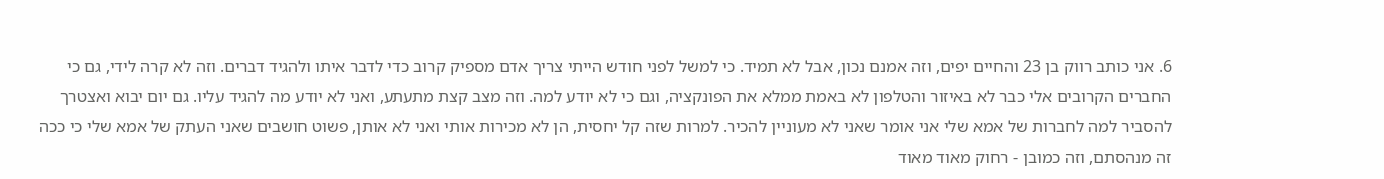6. אני כותב רווק בן 23 והחיים יפים, וזה אמנם נכון, אבל לא תמיד. כי למשל לפני חודש הייתי צריך אדם מספיק קרוב כדי לדבר איתו ולהגיד דברים. וזה לא קרה לידי, גם כי החברים הקרובים אלי כבר לא באיזור והטלפון לא באמת ממלא את הפונקציה, וגם כי לא יודע למה. וזה מצב קצת מתעתע, ואני לא יודע מה להגיד עליו. גם יום יבוא ואצטרך להסביר למה לחברות של אמא שלי אני אומר שאני לא מעוניין להכיר. למרות שזה קל יחסית, הן לא מכירות אותי ואני לא אותן, פשוט חושבים שאני העתק של אמא שלי כי ככה זה מנהסתם, וזה כמובן - רחוק מאוד מאוד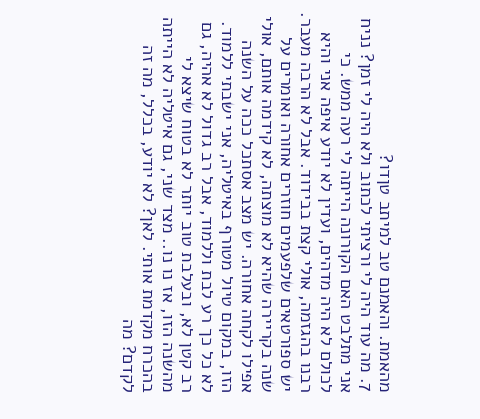מהאמת. והאמנם טב למיתב טןדו?
7. מה עוד היה לי ורציתי לכתוב ולא היה לי זמן? נניח אני מתלבט האם הקורונה הייתה לי רעה ממש. כי לכולם לא היה מדהים, ועדין לא יודע איפה אני והיא רבנו בהגזמה, אולי קצת בבידוד. אבל לא הרבה מעבר. יש ספורטאים שלפעמים חוזרים אחורה ואומרים על שנה בקריירה שהיא לא מוצתה, לא קידמה אותם, אולי אפילו לקחה אחורה. יש מצב אסתכל ככה על השנה הזו, במקום טיול מטורף באיטליה, אני ישבתי ללמוד. לא כל כך רע לבת וללמוד, אבל רב גדול לא אהיה, גם רב קטן לא, ובעלבת טוב יותר לא בטוח שיצא לי מהשנה הזו, אז נו נו.. מצד שני, גם איטליה לא הייתה בהכרח מקדמת אותי. לאן? לא יודע, בכלל, מה זה לקדם? מה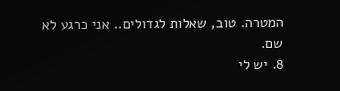המטרה. טוב, שאלות לגדולים.. אני כרגע לא שם.
8. יש לי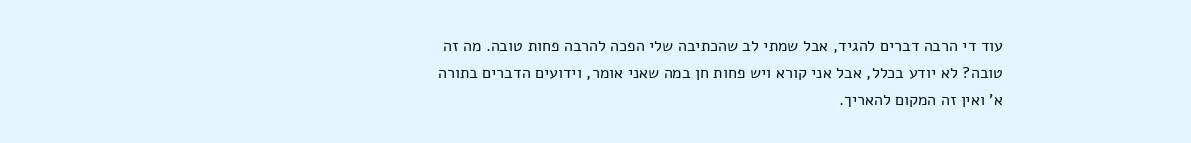עוד די הרבה דברים להגיד, אבל שמתי לב שהכתיבה שלי הפכה להרבה פחות טובה. מה זה טובה? לא יודע בכלל, אבל אני קורא ויש פחות חן במה שאני אומר, וידועים הדברים בתורה א' ואין זה המקום להאריך.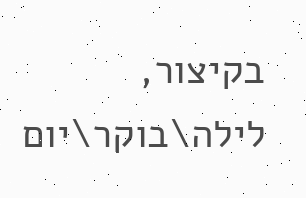בקיצור, לילה\בוקר\יום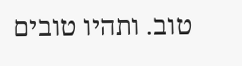טוב. ותהיו טובים